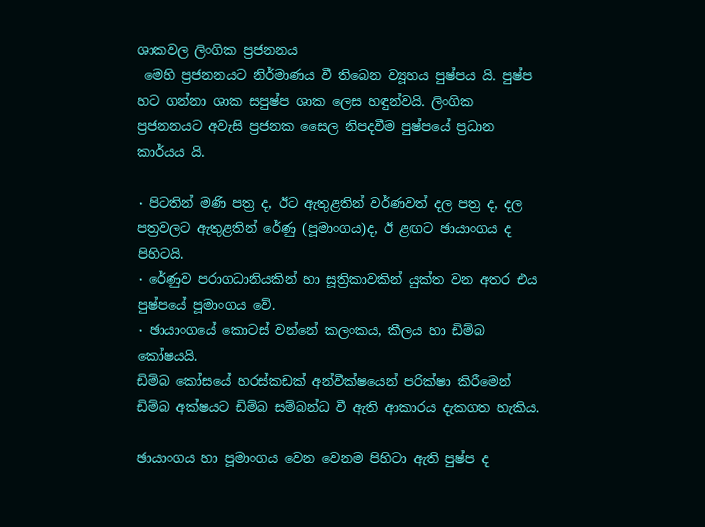ශාකවල ලිංගික ප්‍රජනනය
 මෙහි ප්‍රජනනයට නිර්මාණය වී තිබෙන ව්‍යූහය පුෂ්පය යි. පුෂ්ප හට ගන්නා ශාක සපුෂ්ප ශාක ලෙස හඳුන්වයි. ලිංගික ප්‍රජනනයට අවැසි ප්‍රජනක සෛල නිපදවීම පුෂ්පයේ ප්‍රධාන කාර්යය යි.

٠ පිටතින් මණි පත්‍ර ද, ඊට ඇතුළතින් වර්ණවත් දල පත්‍ර ද, දල පත්‍රවලට ඇතුළතින් රේණු (පූමාංගය)ද, ඊ ළඟට ඡායාංගය ද පිහිටයි.
٠ රේණුව පරාගධානියකින් හා සූත්‍රිකාවකින් යුක්ත වන අතර එය පුෂ්පයේ පූමාංගය වේ.
٠ ඡායාංගයේ කොටස් වන්නේ කලංකය, කීලය හා ඩිම්බ කෝෂයයි.
ඩිම්බ කෝසයේ හරස්කඩක් අන්වීක්ෂයෙන් පරික්ෂා කිරීමෙන් ඩිම්බ අක්ෂයට ඩිම්බ සම්බන්ධ වී ඇති ආකාරය දැකගත හැකිය.

ඡායාංගය හා පූමාංගය වෙන වෙනම පිහිටා ඇති පුෂ්ප ද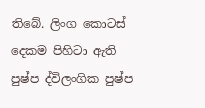තිබේ. ලිංග කොටස් දෙකම පිහිටා ඇති පුෂ්ප ද්විලංගික පුෂ්ප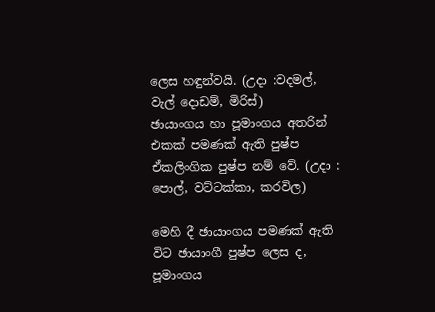ලෙස හඳුන්වයි. (උදා :වදමල්, වැල් දොඩම්, මිරිස්)
ඡායාංගය හා පූමාංගය අතරින් එකක් පමණක් ඇති පුෂ්ප ඒකලිංගික පුෂ්ප නම් වේ. (උදා : පොල්, වට්ටක්කා, කරවිල)

මෙහි දී ඡායාංගය පමණක් ඇති විට ඡායාංගී පුෂ්ප ලෙස ද, පූමාංගය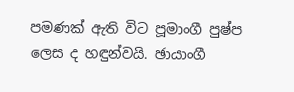පමණක් ඇති විට පූමාංගී පුෂ්ප ලෙස ද හඳුන්වයි. ඡායාංගී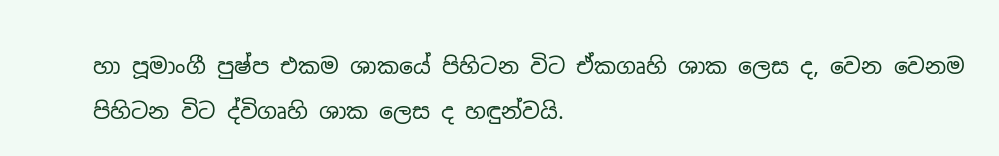හා පූමාංගී පුෂ්ප එකම ශාකයේ පිහිටන විට ඒකගෘහි ශාක ලෙස ද, වෙන වෙනම පිහිටන විට ද්විගෘහි ශාක ලෙස ද හඳුන්වයි.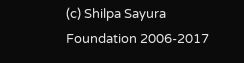(c) Shilpa Sayura Foundation 2006-2017